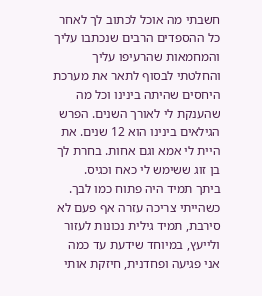חשבתי מה אוכל לכתוב לך לאחר כל ההספדים הרבים שנכתבו עליך והמחמאות שהרעיפו עליך והחלטתי לבסוף לתאר את מערכת היחסים שהיתה בינינו וכל מה שהענקת לי לאורך השנים. הפרש הגילאים בינינו הוא 12 שנים. את היית לי אמא וגם אחות. בחרת לך בן זוג ששימש לי כאח וכגיס.
ביתך תמיד היה פתוח כמו לבך. כשהייתי צריכה עזרה אף פעם לא סירבת, תמיד גילית נכונות לעזור ולייעץ, במיוחד שידעת עד כמה אני פגיעה ופחדנית, חיזקת אותי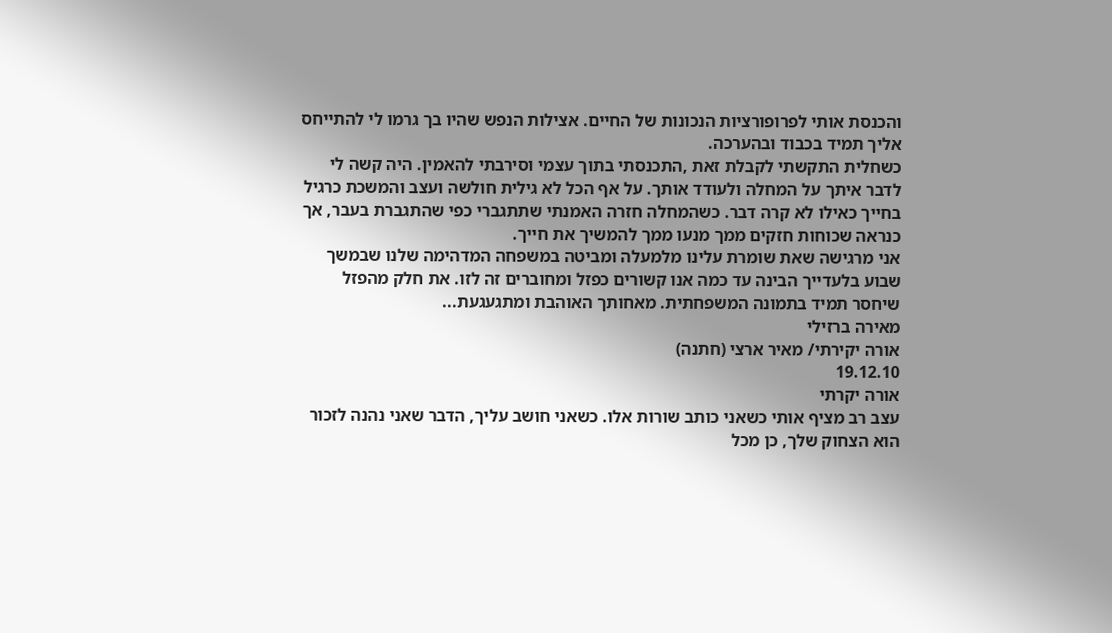והכנסת אותי לפרופורציות הנכונות של החיים. אצילות הנפש שהיו בך גרמו לי להתייחס אליך תמיד בכבוד ובהערכה.
כשחלית התקשתי לקבלת זאת ,התכנסתי בתוך עצמי וסירבתי להאמין. היה קשה לי לדבר איתך על המחלה ולעודד אותך. על אף הכל לא גילית חולשה ועצב והמשכת כרגיל בחייך כאילו לא קרה דבר. כשהמחלה חזרה האמנתי שתתגברי כפי שהתגברת בעבר, אך כנראה שכוחות חזקים ממך מנעו ממך להמשיך את חייך.
אני מרגישה שאת שומרת עלינו מלמעלה ומביטה במשפחה המדהימה שלנו שבמשך שבוע בלעדייך הבינה עד כמה אנו קשורים כפזל ומחוברים זה לזו. את חלק מהפזל שיחסר תמיד בתמונה המשפחתית. מאחותך האוהבת ומתגעגעת...
מאירה ברזילי
אורה יקירתי/ מאיר ארצי (חתנה)
19.12.10
אורה יקרתי
עצב רב מציף אותי כשאני כותב שורות אלו. כשאני חושב עליך, הדבר שאני נהנה לזכור הוא הצחוק שלך, כן מכל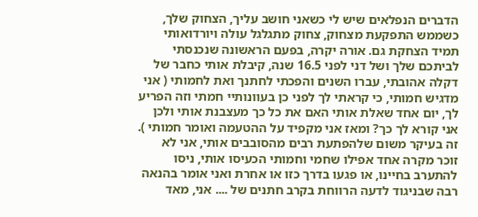הדברים הנפלאים שיש לי כשאני חושב עליך, הצחוק שלך, כשממש התפקעת מצחוק, צחוק מתגלגל עולה ויורדואותי תמיד הצחקת גם. אורה יקרה, בפעם הראשונה שנכנסתי לביתכם שלך ושל דני לפני 16.5 שנה, קיבלת אותי כחבר של דקלה אהובתי, עברו השנים והפכתי לחתנך ואת לחמותי ( אני מדגיש חמותי, כי קראתי לך לפני כן בעוונותיי חמתי וזה הפריע לך, יום אחד שאלת אותי האם את כל כך מעצבנת אותי ולכן אני קורא לך כך? ומאז אני מקפיד על ההטעמה ואומר חמותי ). זה בעיקר משום שלהפתעת רבים מהסובבים אותי, אני לא זוכר מקרה אחד אפילו שחמי וחמותי הכעיסו אותי, ניסו להתערב בחיינו, או פגעו בדרך כזו או אחרת ואני אומר בהנאה רבה שבניגוד לדעה הרווחת בקרב חתנים של .... אני, מאד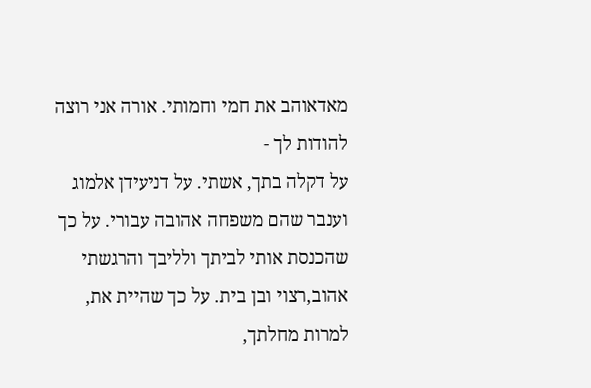מאדאוהב את חמי וחמותי. אורה אני רוצה להודות לך -
על דקלה בתך, אשתי. על דניעידן אלמוג וענבר שהם משפחה אהובה עבורי. על כך שהכנסת אותי לביתך ולליבך והרגשתי אהוב,רצוי ובן בית. על כך שהיית את, למרות מחלתך,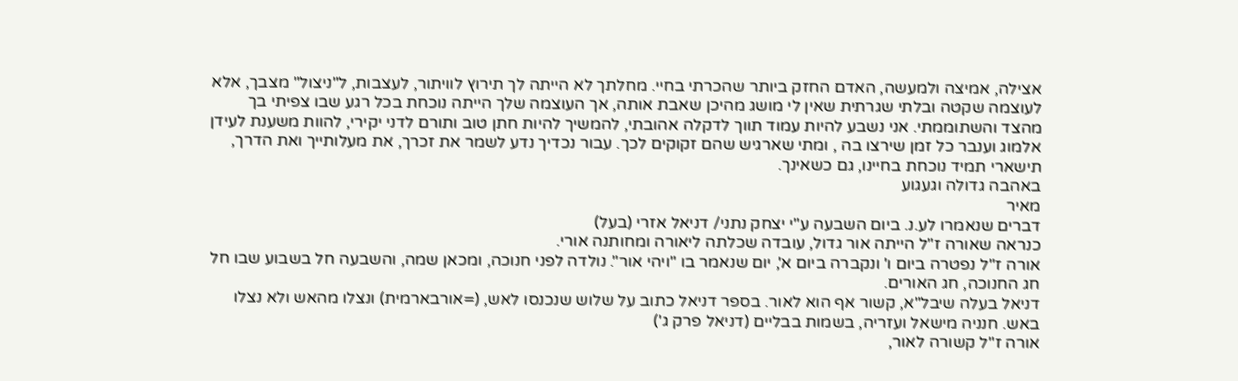אצילה, אמיצה ולמעשה, האדם החזק ביותר שהכרתי בחיי. מחלתך לא הייתה לך תירוץ לוויתור, לעצבות, ל"ניצול" מצבך, אלא לעוצמה שקטה ובלתי שגרתית שאין לי מושג מהיכן שאבת אותה, אך העוצמה שלך הייתה נוכחת בכל רגע שבו צפיתי בך מהצד והשתוממתי. אני נשבע להיות עמוד תווך לדקלה אהובתי, להמשיך להיות חתן טוב ותורם לדני יקירי, להוות משענת לעידן אלמוג וענבר כל זמן שירצו בה , ומתי שארגיש שהם זקוקים לכך. עבור נכדיך נדע לשמר את זכרך, את מעלותייך ואת הדרך, תישארי תמיד נוכחת בחיינו, גם כשאינך.
באהבה גדולה וגעגוע
מאיר
דברים שנאמרו לע.נ. ביום השבעה ע"י יצחק נתני/ דניאל אזרי (בעל)
כנראה שאורה ז"ל הייתה אור גדול, עובדה שכלתה ליאורה ומחותנה אורי.
אורה ז"ל נפטרה ביום ו' ונקברה ביום א', יום שנאמר בו "ויהי אור". נולדה לפני חנוכה, ומכאן שמה, והשבעה חל בשבוע שבו חל חג החנוכה, חג האורים.
דניאל בעלה שיבל"א, קשור אף הוא לאור. בספר דניאל כתוב על שלוש שנכנסו לאש, (=אורבארמית) ונצלו מהאש ולא נצלו באש. חנניה מישאל ועזריה, בשמות בבליים (דניאל פרק ג')
אורה ז"ל קשורה לאור,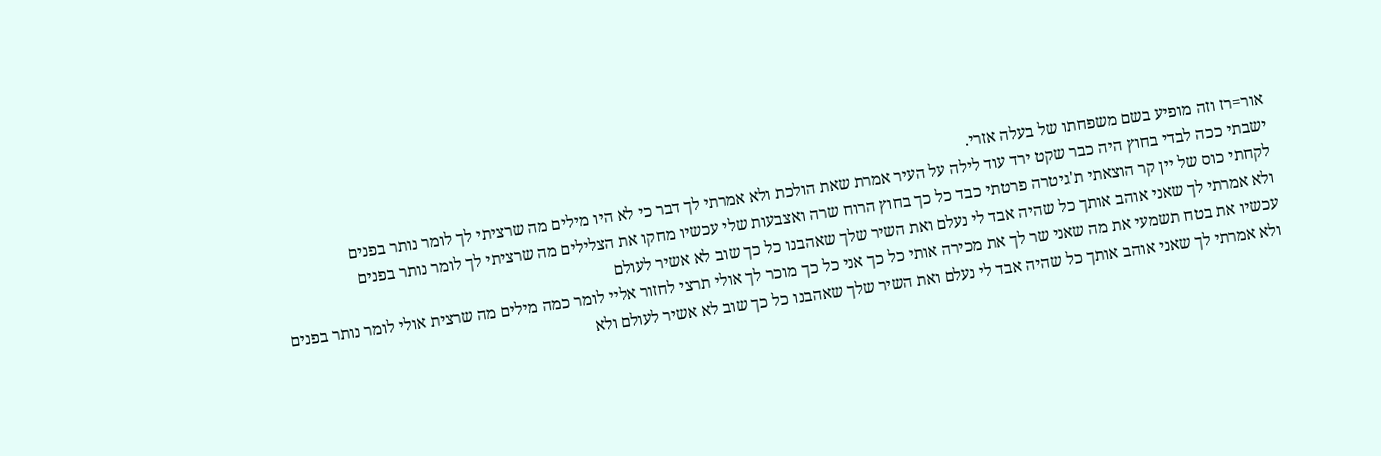אור=רז וזה מופיע בשם משפחתו של בעלה אזרי.
ישבתי ככה לבדי בחוץ היה כבר שקט ירד עוד לילה על העיר אמרת שאת הולכת ולא אמרתי לך דבר כי לא היו מילים מה שרציתי לך לומר נותר בפנים
לקחתי כוס של יין קר הוצאתי ת'גיטרה פרטתי כבד כל כך בחוץ הרוח שרה ואצבעות שלי עכשיו מחקו את הצלילים מה שרציתי לך לומר נותר בפנים
ולא אמרתי לך שאני אוהב אותך כל שהיה אבד לי נעלם ואת השיר שלך שאהבנו כל כך שוב לא אשיר לעולם
עכשיו את בטח תשמעי את מה שאני שר לך את מכירה אותי כל כך אני כל כך מוכר לך אולי תרצי לחזור אליי לומר כמה מילים מה שרצית אולי לומר נותר בפנים
ולא אמרתי לך שאני אוהב אותך כל שהיה אבד לי נעלם ואת השיר שלך שאהבנו כל כך שוב לא אשיר לעולם ולא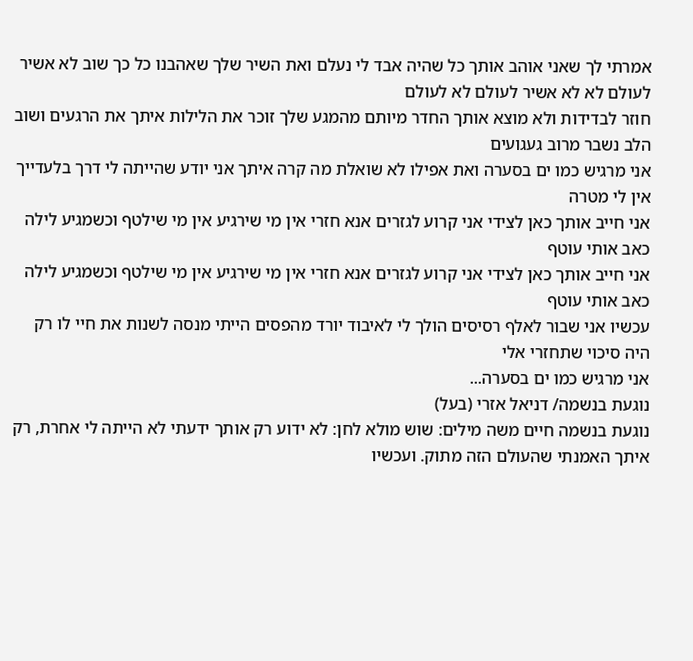אמרתי לך שאני אוהב אותך כל שהיה אבד לי נעלם ואת השיר שלך שאהבנו כל כך שוב לא אשיר לעולם לא לא אשיר לעולם לא לעולם
חוזר לבדידות ולא מוצא אותך החדר מיותם מהמגע שלך זוכר את הלילות איתך את הרגעים ושוב הלב נשבר מרוב געגועים
אני מרגיש כמו ים בסערה ואת אפילו לא שואלת מה קרה איתך אני יודע שהייתה לי דרך בלעדייך אין לי מטרה
אני חייב אותך כאן לצידי אני קרוע לגזרים אנא חזרי אין מי שירגיע אין מי שילטף וכשמגיע לילה כאב אותי עוטף
אני חייב אותך כאן לצידי אני קרוע לגזרים אנא חזרי אין מי שירגיע אין מי שילטף וכשמגיע לילה כאב אותי עוטף
עכשיו אני שבור לאלף רסיסים הולך לי לאיבוד יורד מהפסים הייתי מנסה לשנות את חיי לו רק היה סיכוי שתחזרי אלי
אני מרגיש כמו ים בסערה...
נוגעת בנשמה/ דניאל אזרי (בעל)
נוגעת בנשמה חיים משה מילים: שוש מולא לחן: לא ידוע רק אותך ידעתי לא הייתה לי אחרת, רק איתך האמנתי שהעולם הזה מתוק. ועכשיו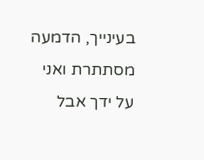בעינייך, הדמעה מסתתרת ואני על ידך אבל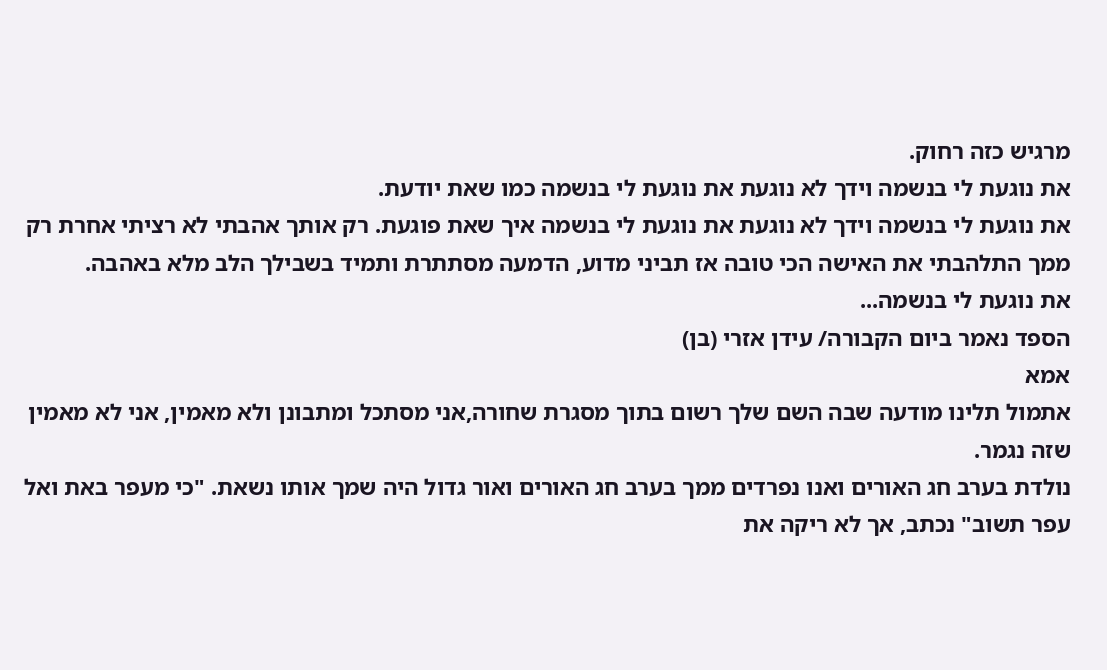מרגיש כזה רחוק.
את נוגעת לי בנשמה וידך לא נוגעת את נוגעת לי בנשמה כמו שאת יודעת.
את נוגעת לי בנשמה וידך לא נוגעת את נוגעת לי בנשמה איך שאת פוגעת. רק אותך אהבתי לא רציתי אחרת רק ממך התלהבתי את האישה הכי טובה אז תביני מדוע, הדמעה מסתתרת ותמיד בשבילך הלב מלא באהבה.
את נוגעת לי בנשמה...
הספד נאמר ביום הקבורה/ עידן אזרי (בן)
אמא
אתמול תלינו מודעה שבה השם שלך רשום בתוך מסגרת שחורה,אני מסתכל ומתבונן ולא מאמין, אני לא מאמין שזה נגמר.
נולדת בערב חג האורים ואנו נפרדים ממך בערב חג האורים ואור גדול היה שמך אותו נשאת. "כי מעפר באת ואל עפר תשוב" נכתב, אך לא ריקה את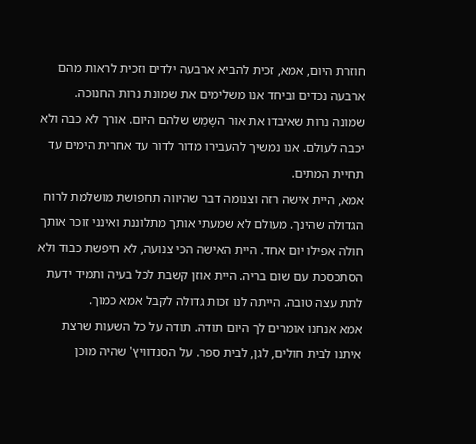חוזרת היום, אמא, זכית להביא ארבעה ילדים וזכית לראות מהם ארבעה נכדים וביחד אנו משלימים את שמונת נרות החנוכה. שמונה נרות שאיבדו את אור השָמַש שלהם היום. אורך לא כבה ולא יכבה לעולם. אנו נמשיך להעבירו מדור לדור עד אחרית הימים עד תחיית המתים.
אמא, היית אישה רזה וצנומה דבר שהיווה תחפושת מושלמת לרוח הגדולה שהינך. מעולם לא שמעתי אותך מתלוננת ואינני זוכר אותך חולה אפילו יום אחד. היית האישה הכי צנועה, לא חיפשת כבוד ולא הסתכסכת עם שום בריה. היית אוזן קשבת לכל בעיה ותמיד ידעת לתת עצה טובה. הייתה לנו זכות גדולה לקבל אמא כמוך.
אמא אנחנו אומרים לך היום תודה. תודה על כל השעות שרצת איתנו לבית חולים, לגן, לבית ספר. על הסנדוויץ' שהיה מוכן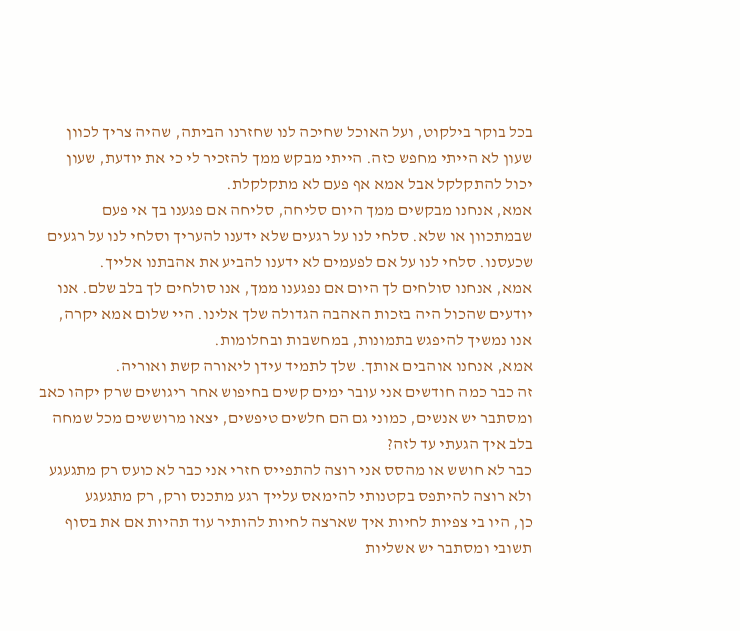בכל בוקר בילקוט, ועל האוכל שחיכה לנו שחזרנו הביתה, שהיה צריך לכוון שעון לא הייתי מחפש כזה. הייתי מבקש ממך להזכיר לי כי את יודעת, שעון יכול להתקלקל אבל אמא אף פעם לא מתקלקלת.
אמא, אנחנו מבקשים ממך היום סליחה, סליחה אם פגענו בך אי פעם שבמתכוון או שלא. סלחי לנו על רגעים שלא ידענו להעריך וסלחי לנו על רגעים שכעסנו. סלחי לנו על אם לפעמים לא ידענו להביע את אהבתנו אלייך.
אמא, אנחנו סולחים לך היום אם נפגענו ממך, אנו סולחים לך בלב שלם. אנו יודעים שהכול היה בזכות האהבה הגדולה שלך אלינו. היי שלום אמא יקרה, אנו נמשיך להיפגש בתמונות, במחשבות ובחלומות.
אמא, אנחנו אוהבים אותך. שלך לתמיד עידן ליאורה קשת ואוריה.
זה כבר כמה חודשים אני עובר ימים קשים בחיפוש אחר ריגושים שרק יקהו כאב ומסתבר יש אנשים, כמוני גם הם חלשים טיפשים, יצאו מרוששים מכל שמחה בלב איך הגעתי עד לזה?
כבר לא חושש או מהסס אני רוצה להתפייס חזרי אני כבר לא כועס רק מתגעגע ולא רוצה להיתפס בקטנותי להימאס עלייך רגע מתכנס ורק, רק מתגעגע
כן, היו בי צפיות לחיות איך שארצה לחיות להותיר עוד תהיות אם את בסוף תשובי ומסתבר יש אשליות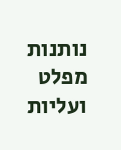נותנות מפלט ועליות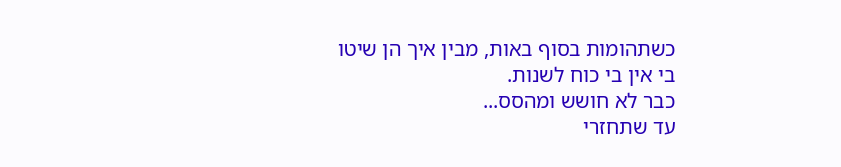כשתהומות בסוף באות, מבין איך הן שיטו בי אין בי כוח לשנות.
כבר לא חושש ומהסס...
עד שתחזרי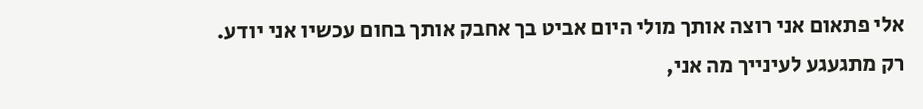אלי פתאום אני רוצה אותך מולי היום אביט בך אחבק אותך בחום עכשיו אני יודע.
רק מתגעגע לעינייך מה אני,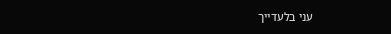עני בלעדייך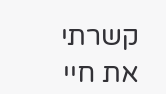קשרתי את חיי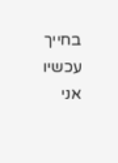בחייך עכשיו אני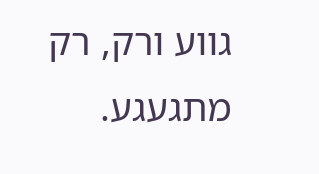גווע ורק, רק מתגעגע.